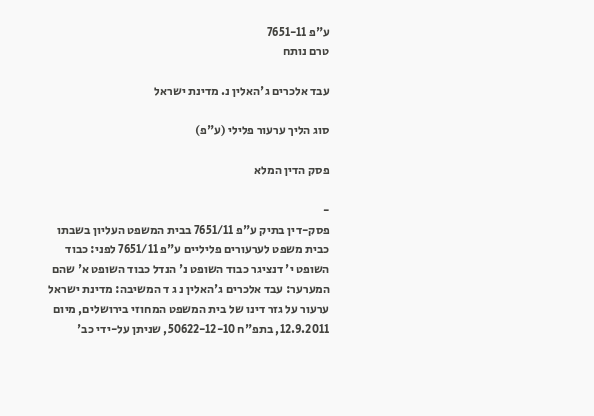ע"פ 7651-11
טרם נותח

עבד אלכרים ג'האלין נ. מדינת ישראל

סוג הליך ערעור פלילי (ע"פ)

פסק הדין המלא

-
פסק-דין בתיק ע"פ 7651/11 בבית המשפט העליון בשבתו כבית משפט לערעורים פליליים ע"פ 7651/11 לפני: כבוד השופט י' דנציגר כבוד השופט נ' הנדל כבוד השופט א' שהם המערער: עבד אלכרים ג'האלין נ ג ד המשיבה: מדינת ישראל ערעור על גזר דינו של בית המשפט המחוזי בירושלים, מיום 12.9.2011, בתפ"ח 50622-12-10, שניתן על-ידי כב'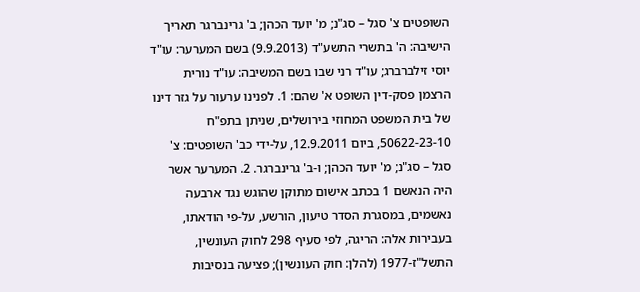השופטים צ' סגל – סג"נ; מ' יועד הכהן; ב' גרינברגר תאריך הישיבה: ה' בתשרי התשע"ד (9.9.2013) בשם המערער: עו"ד יוסי זילברברג; עו"ד רני שבו בשם המשיבה: עו"ד נורית הרצמן פסק-דין השופט א' שהם: 1. לפנינו ערעור על גזר דינו של בית המשפט המחוזי בירושלים, שניתן בתפ"ח 50622-23-10, ביום 12.9.2011, על-ידי כב' השופטים: צ' סגל – סג"נ; מ' יועד הכהן; ו-ב' גרינברגר. 2. המערער אשר היה הנאשם 1 בכתב אישום מתוקן שהוגש נגד ארבעה נאשמים, במסגרת הסדר טיעון, הורשע, על-פי הודאתו, בעבירות אלה: הריגה, לפי סעיף 298 לחוק העונשין, התשל"ז-1977 (להלן: חוק העונשין); פציעה בנסיבות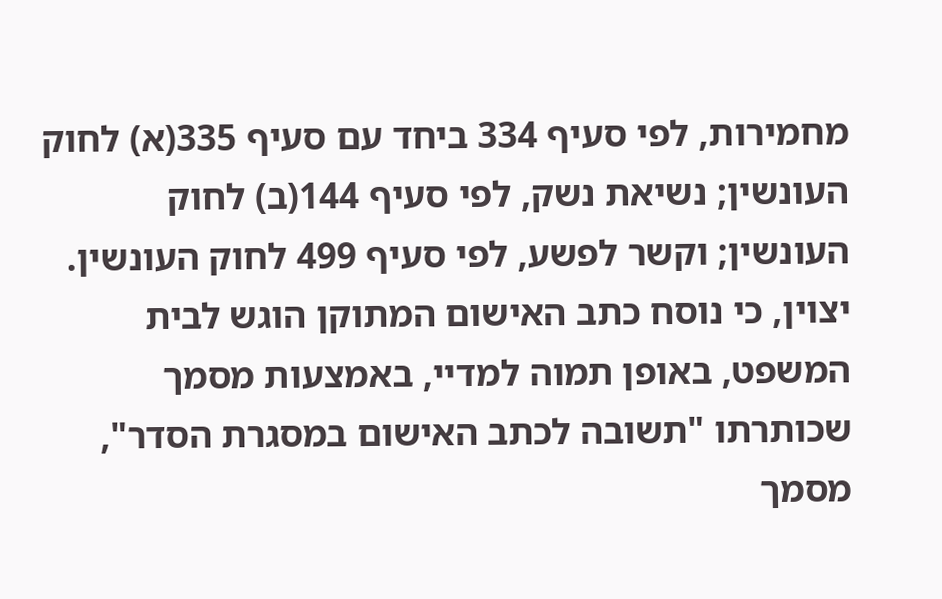מחמירות, לפי סעיף 334 ביחד עם סעיף 335(א) לחוק העונשין; נשיאת נשק, לפי סעיף 144(ב) לחוק העונשין; וקשר לפשע, לפי סעיף 499 לחוק העונשין. יצוין, כי נוסח כתב האישום המתוקן הוגש לבית המשפט, באופן תמוה למדיי, באמצעות מסמך שכותרתו "תשובה לכתב האישום במסגרת הסדר", מסמך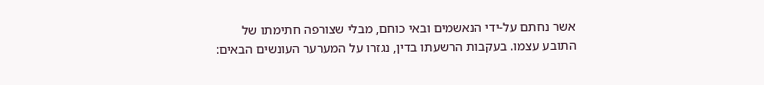אשר נחתם על-ידי הנאשמים ובאי כוחם, מבלי שצורפה חתימתו של התובע עצמו. בעקבות הרשעתו בדין, נגזרו על המערער העונשים הבאים: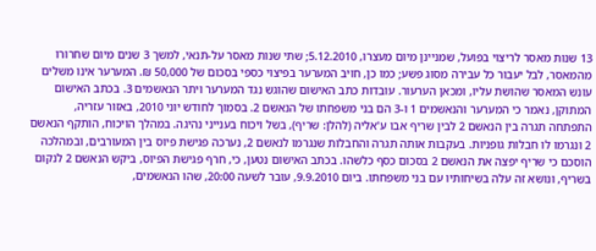13 שנות מאסר לריצוי בפועל, שמניינן מיום מעצרו, 5.12.2010; שתי שנות מאסר על-תנאי, למשך 3 שנים מיום שחרורו מהמאסר, לבל יעבור כל עבירה מסוג פשע; כמו כן, חויב המערער בפיצוי כספי בסכום של 50,000 ₪. המערער אינו משלים עונש המאסר שהושת עליו, ומכאן הערעור. עובדות כתב האישום שהוגש נגד המערער ויתר הנאשמים 3. בכתב האישום המתוקן, נאמר כי המערער והנאשמים 1 ו-3 הם בני משפחתו של הנאשם 2. בסמוך לחודש יוני 2010, באזור עזריה, התפתחה תגרה בין הנאשם 2 לבין שריף אבו ע'אליה (להלן: שריף), בשל ויכוח בענייני נהיגה. במהלך הויכוח, הותקף הנאשם 2 ונגרמו לו חבלות גופניות. בעקבות אותה תגרה והחבלות שנגרמו לנאשם 2, נערכה פגישת פיוס בין המעורבים, ובמהלכה הוסכם כי שריף יפצה את הנאשם 2 בסכום כסף כלשהו. בכתב האישום נטען, כי, חרף פגישת הפיוס, ביקש הנאשם 2 לנקום בשריף, ונושא זה עלה בשיחותיו עם בני משפחתו. ביום 9.9.2010, עובר לשעה 20:00, שהו הנאשמים,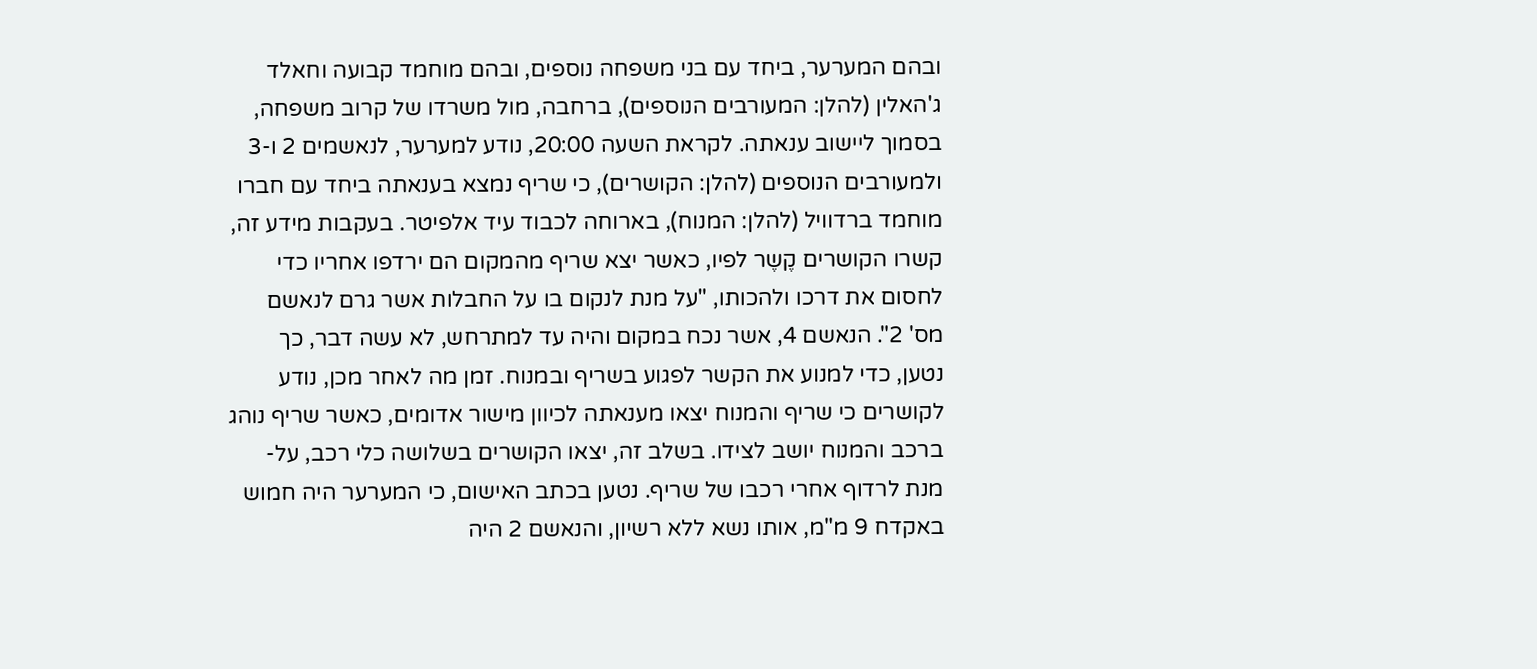ובהם המערער, ביחד עם בני משפחה נוספים, ובהם מוחמד קבועה וחאלד ג'האלין (להלן: המעורבים הנוספים), ברחבה, מול משרדו של קרוב משפחה, בסמוך ליישוב ענאתה. לקראת השעה 20:00, נודע למערער, לנאשמים 2 ו-3 ולמעורבים הנוספים (להלן: הקושרים), כי שריף נמצא בענאתה ביחד עם חברו מוחמד ברדוויל (להלן: המנוח), בארוחה לכבוד עיד אלפיטר. בעקבות מידע זה, קשרו הקושרים קֶשֶר לפיו, כאשר יצא שריף מהמקום הם ירדפו אחריו כדי לחסום את דרכו ולהכותו, "על מנת לנקום בו על החבלות אשר גרם לנאשם מס' 2". הנאשם 4, אשר נכח במקום והיה עד למתרחש, לא עשה דבר, כך נטען, כדי למנוע את הקשר לפגוע בשריף ובמנוח. זמן מה לאחר מכן, נודע לקושרים כי שריף והמנוח יצאו מענאתה לכיוון מישור אדומים, כאשר שריף נוהג ברכב והמנוח יושב לצידו. בשלב זה, יצאו הקושרים בשלושה כלי רכב, על-מנת לרדוף אחרי רכבו של שריף. נטען בכתב האישום, כי המערער היה חמוש באקדח 9 מ"מ, אותו נשא ללא רשיון, והנאשם 2 היה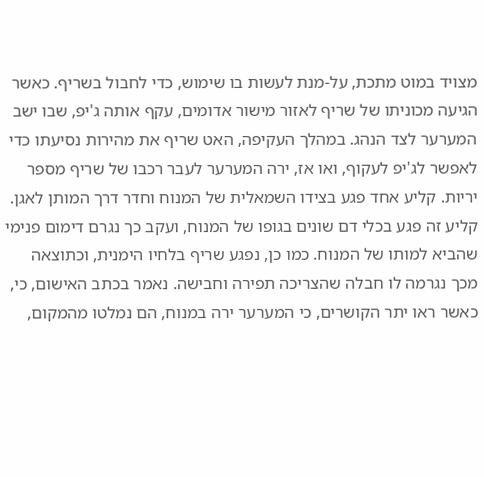מצויד במוט מתכת, על-מנת לעשות בו שימוש, כדי לחבול בשריף. כאשר הגיעה מכוניתו של שריף לאזור מישור אדומים, עקף אותה ג'יפ, שבו ישב המערער לצד הנהג. במהלך העקיפה, האט שריף את מהירות נסיעתו כדי לאפשר לג'יפ לעקוף, ואו אז, ירה המערער לעבר רכבו של שריף מספר יריות. קליע אחד פגע בצידו השמאלית של המנוח וחדר דרך המותן לאגן. קליע זה פגע בכלי דם שונים בגופו של המנוח, ועקב כך נגרם דימום פנימי שהביא למותו של המנוח. כמו כן, נפגע שריף בלחיו הימנית, וכתוצאה מכך נגרמה לו חבלה שהצריכה תפירה וחבישה. נאמר בכתב האישום, כי, כאשר ראו יתר הקושרים, כי המערער ירה במנוח, הם נמלטו מהמקום,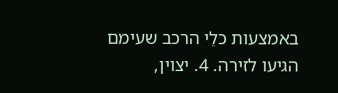באמצעות כלֵי הרכב שעימם הגיעו לזירה. 4. יצוין,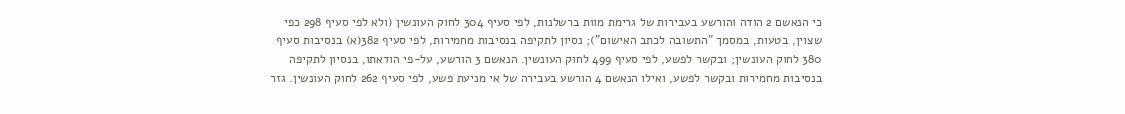כי הנאשם 2 הודה והורשע בעבירות של גרימת מוות ברשלנות, לפי סעיף 304 לחוק העונשין (ולא לפי סעיף 298 כפי שצוין, בטעות, במסמך "התשובה לכתב האישום"); נסיון לתקיפה בנסיבות מחמירות, לפי סעיף 382(א) בנסיבות סעיף 380 לחוק העונשין; ובקשר לפשע, לפי סעיף 499 לחוק העונשין. הנאשם 3 הורשע, על-פי הודאתו, בנסיון לתקיפה בנסיבות מחמירות ובקשר לפשע, ואילו הנאשם 4 הורשע בעבירה של אי מניעת פשע, לפי סעיף 262 לחוק העונשין. גזר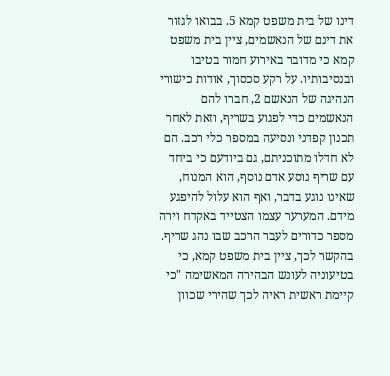דינו של בית משפט קמא 5. בבואו לגזור את דינם של הנאשמים, ציין בית משפט קמא כי מדובר באירוע חמור בטיבו ובנסיבותיו. על רקע סכסוך, אודות כישורי הנהיגה של הנאשם 2, חברו להם הנאשמים כדי לפגוע בשריף, וזאת לאחר תכנון קפדני ונסיעה במספר כלי רכב. הם לא חדלו מתוכניתם, גם ביודעם כי ביחד עם שריף נוסע אדם נוסף, הוא המנוח, שאינו נוגע בדבר, ואף הוא עלול להיפגע מידם. המערער עצמו הצטייד באקדח וירה מספר כדורים לעבר הרכב שבו נהג שריף. בהקשר לכך, ציין בית משפט קמא, כי בטיעוניה לעונש הבהירה המאשימה "כי קיימת ראשית ראיה לכך שהירי שכוון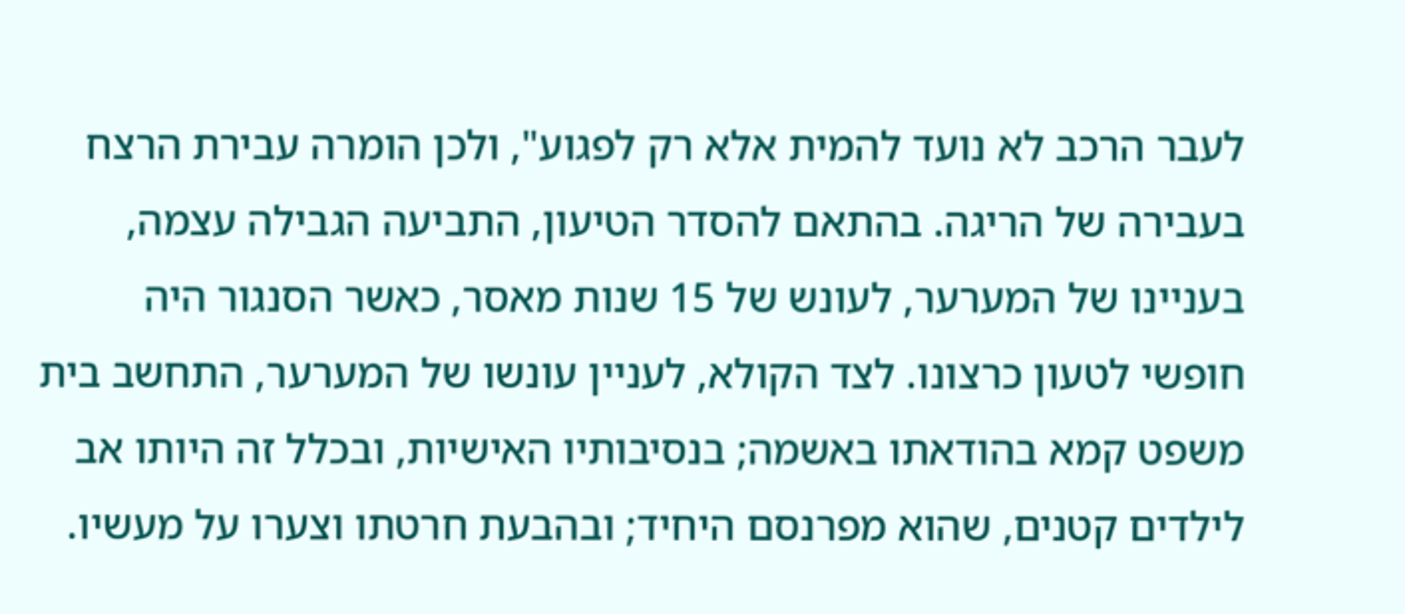לעבר הרכב לא נועד להמית אלא רק לפגוע", ולכן הומרה עבירת הרצח בעבירה של הריגה. בהתאם להסדר הטיעון, התביעה הגבילה עצמה, בעניינו של המערער, לעונש של 15 שנות מאסר, כאשר הסנגור היה חופשי לטעון כרצונו. לצד הקולא, לעניין עונשו של המערער, התחשב בית משפט קמא בהודאתו באשמה; בנסיבותיו האישיות, ובכלל זה היותו אב לילדים קטנים, שהוא מפרנסם היחיד; ובהבעת חרטתו וצערו על מעשיו.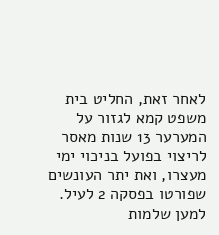לאחר זאת, החליט בית משפט קמא לגזור על המערער 13 שנות מאסר לריצוי בפועל בניכוי ימי מעצרו, ואת יתר העונשים שפורטו בפסקה 2 לעיל. למען שלמות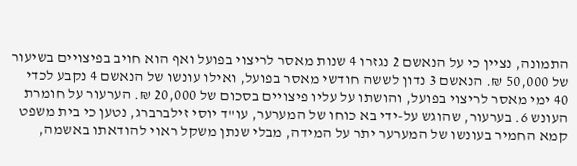התמונה, נציין כי על הנאשם 2 נגזרו 4 שנות מאסר לריצוי בפועל ואף הוא חויב בפיצויים בשיעור של 50,000 ₪. הנאשם 3 נדון לששה חודשי מאסר בפועל, ואילו עונשו של הנאשם 4 נקבע לכדי 40 ימי מאסר לריצוי בפועל, והושתו על עליו פיצויים בסכום של 20,000 ₪. הערעור על חומרת העונש 6. בערעור, שהוגש על-ידי בא כוחו של המערער, עו"ד יוסי זילברברג, נטען כי בית משפט קמא החמיר בעונשו של המערער יתר על המידה, מבלי שנתן משקל ראוי להודאתו באשמה,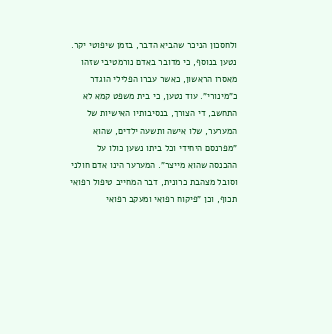ולחסכון הניכר שהביא הדבר, בזמן שיפוטי יקר. נטען בנוסף, כי מדובר באדם נורמטיבי שזהו מאסרו הראשון, כאשר עברו הפלילי הוגדר כ"מינורי". עוד נטען, כי בית משפט קמא לא התחשב, די הצורך, בנסיבותיו האישיות של המערער, שלו אישה ותשעה ילדים, שהוא "מפרנסם היחידי וכל ביתו נשען כולו על ההכנסה שהוא מייצר". המערער הינו אדם חולני וסובל מצהבת כרונית, דבר המחייב טיפול רפואי תכוף, וכן "פיקוח רפואי ומעקב רפואי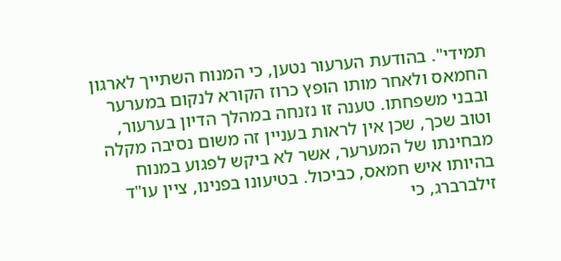תמידי". בהודעת הערעור נטען, כי המנוח השתייך לארגון החמאס ולאחר מותו הופץ כרוז הקורא לנקום במערער ובבני משפחתו. טענה זו נזנחה במהלך הדיון בערעור, וטוב שכך, שכן אין לראות בעניין זה משום נסיבה מקלה מבחינתו של המערער, אשר לא ביקש לפגוע במנוח בהיותו איש חמאס, כביכול. בטיעונו בפנינו, ציין עו"ד זילברברג, כי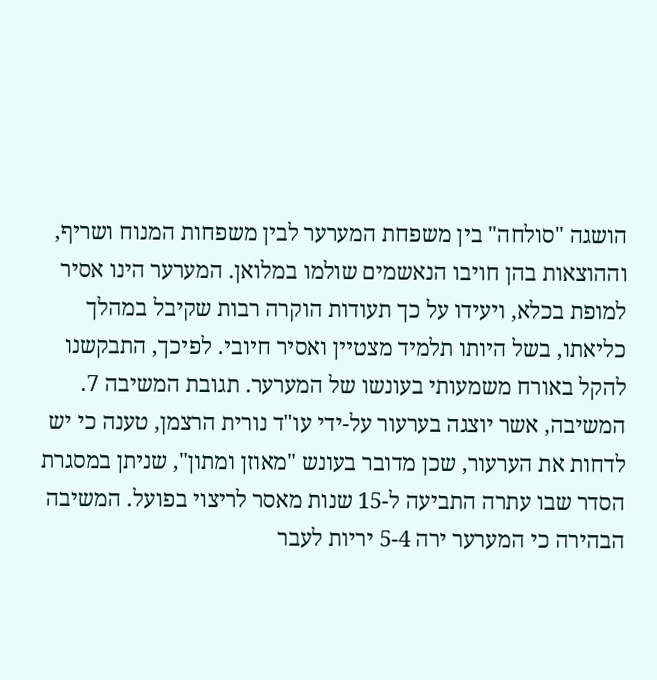הושגה "סולחה" בין משפחת המערער לבין משפחות המנוח ושריף, וההוצאות בהן חויבו הנאשמים שולמו במלואן. המערער הינו אסיר למופת בכלא, ויעידו על כך תעודות הוקרה רבות שקיבל במהלך כליאתו, בשל היותו תלמיד מצטיין ואסיר חיובי. לפיכך, התבקשנו להקל באורח משמעותי בעונשו של המערער. תגובת המשיבה 7. המשיבה, אשר יוצגה בערעור על-ידי עו"ד נורית הרצמן, טענה כי יש לדחות את הערעור, שכן מדובר בעונש "מאוזן ומתון", שניתן במסגרת הסדר שבו עתרה התביעה ל-15 שנות מאסר לריצוי בפועל. המשיבה הבהירה כי המערער ירה 5-4 יריות לעבר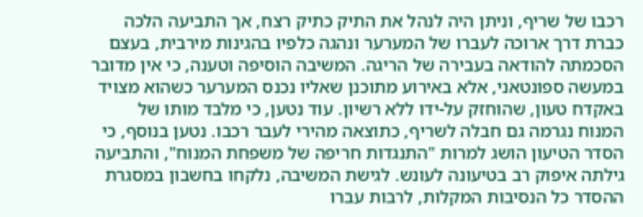רכבו של שריף, וניתן היה לנהל את התיק כתיק רצח, אך התביעה הלכה כברת דרך ארוכה לעברו של המערער ונהגה כלפיו בהגינות מירבית, בעצם הסכמתה להודאה בעבירה של הריגה. המשיבה הוסיפה וטענה, כי אין מדובר במעשה ספונטאני, אלא באירוע מתוכנן שאליו נכנס המערער כשהוא מצויד באקדח טעון, שהוחזק על-ידו ללא רשיון. עוד נטען, כי מלבד מותו של המנוח נגרמה גם חבלה לשריף, כתוצאה מהירי לעבר רכבו. נטען בנוסף, כי הסדר הטיעון הושג למרות "התנגדות חריפה של משפחת המנוח", והתביעה גילתה איפוק רב בטיעונה לעונש. לגישת המשיבה, נלקחו בחשבון במסגרת ההסדר כל הנסיבות המקלות, לרבות עברו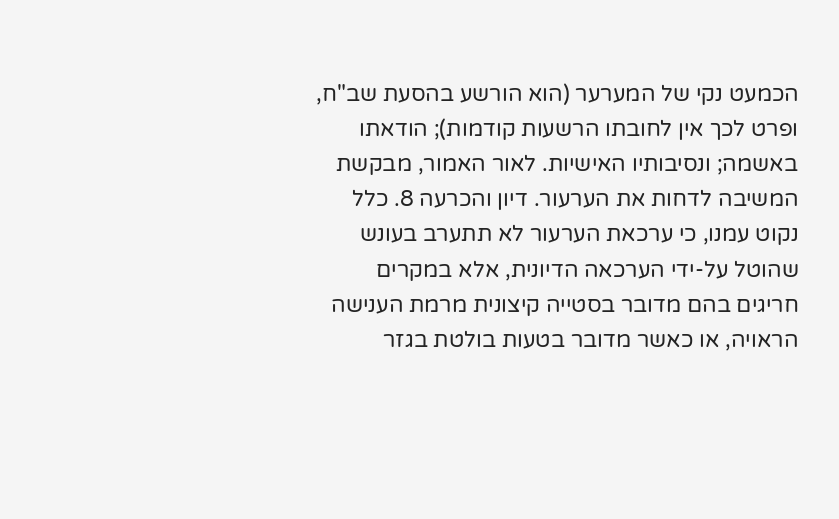הכמעט נקי של המערער (הוא הורשע בהסעת שב"ח, ופרט לכך אין לחובתו הרשעות קודמות); הודאתו באשמה; ונסיבותיו האישיות. לאור האמור, מבקשת המשיבה לדחות את הערעור. דיון והכרעה 8. כלל נקוט עמנו, כי ערכאת הערעור לא תתערב בעונש שהוטל על-ידי הערכאה הדיונית, אלא במקרים חריגים בהם מדובר בסטייה קיצונית מרמת הענישה הראויה, או כאשר מדובר בטעות בולטת בגזר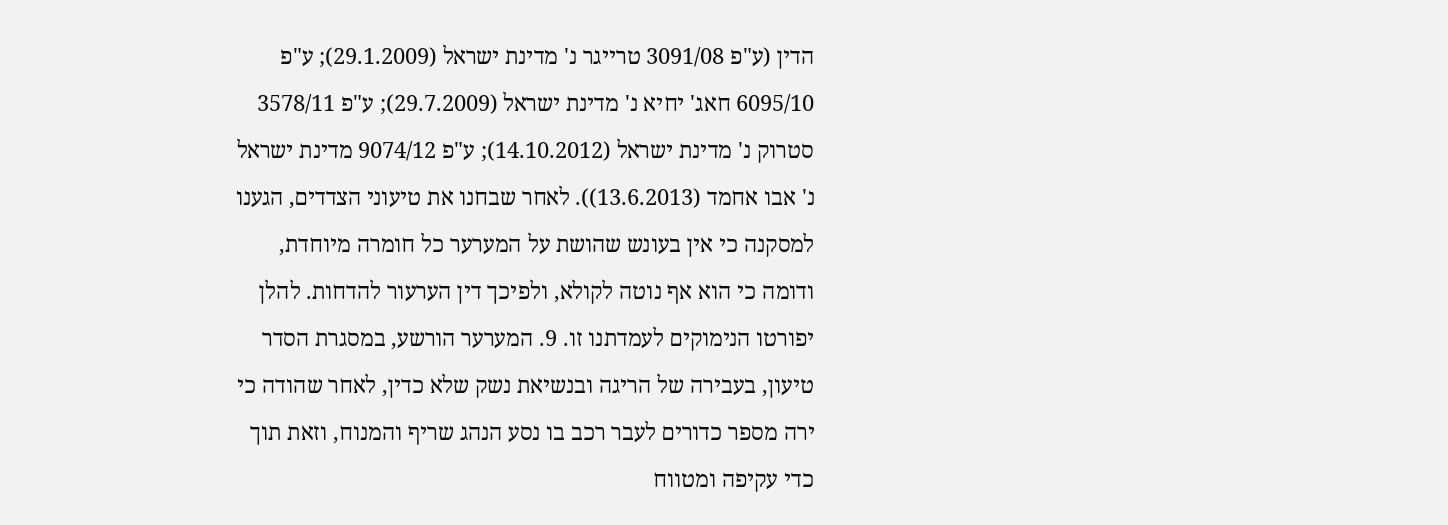הדין (ע"פ 3091/08 טרייגר נ' מדינת ישראל (29.1.2009); ע"פ 6095/10 חאג' יחיא נ' מדינת ישראל (29.7.2009); ע"פ 3578/11 סטרוק נ' מדינת ישראל (14.10.2012); ע"פ 9074/12 מדינת ישראל נ' אבו אחמד (13.6.2013)). לאחר שבחנו את טיעוני הצדדים, הגענו למסקנה כי אין בעונש שהושת על המערער כל חומרה מיוחדת, ודומה כי הוא אף נוטה לקולא, ולפיכך דין הערעור להדחות. להלן יפורטו הנימוקים לעמדתנו זו. 9. המערער הורשע, במסגרת הסדר טיעון, בעבירה של הריגה ובנשיאת נשק שלא כדין, לאחר שהודה כי ירה מספר כדורים לעבר רכב בו נסע הנהג שריף והמנוח, וזאת תוך כדי עקיפה ומטווח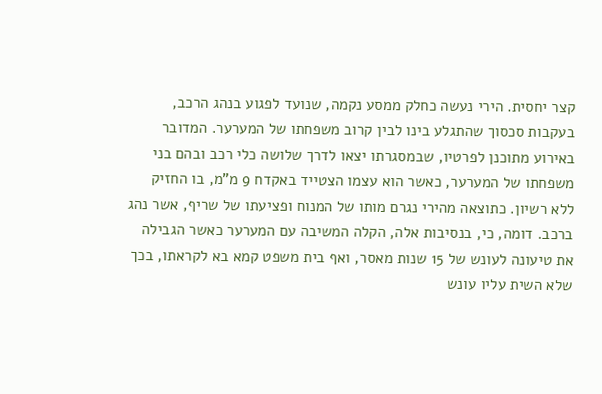קצר יחסית. הירי נעשה כחלק ממסע נקמה, שנועד לפגוע בנהג הרכב, בעקבות סכסוך שהתגלע בינו לבין קרוב משפחתו של המערער. המדובר באירוע מתוכנן לפרטיו, שבמסגרתו יצאו לדרך שלושה כלי רכב ובהם בני משפחתו של המערער, כאשר הוא עצמו הצטייד באקדח 9 מ"מ, בו החזיק ללא רשיון. כתוצאה מהירי נגרם מותו של המנוח ופציעתו של שריף, אשר נהג ברכב. דומה, כי, בנסיבות אלה, הקלה המשיבה עם המערער כאשר הגבילה את טיעונה לעונש של 15 שנות מאסר, ואף בית משפט קמא בא לקראתו, בכך שלא השית עליו עונש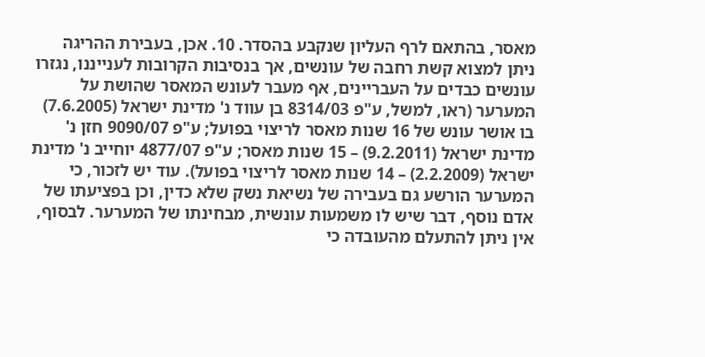מאסר, בהתאם לרף העליון שנקבע בהסדר. 10. אכן, בעבירת ההריגה ניתן למצוא קשת רחבה של עונשים, אך בנסיבות הקרובות לענייננו, נגזרו עונשים כבדים על העבריינים, אף מעבר לעונש המאסר שהושת על המערער (ראו, למשל, ע"פ 8314/03 בן עווד נ' מדינת ישראל (7.6.2005) בו אושר עונש של 16 שנות מאסר לריצוי בפועל; ע"פ 9090/07 חזן נ' מדינת ישראל (9.2.2011) – 15 שנות מאסר; ע"פ 4877/07 יוחייב נ' מדינת ישראל (2.2.2009) – 14 שנות מאסר לריצוי בפועל). עוד יש לזכור, כי המערער הורשע גם בעבירה של נשיאת נשק שלא כדין, וכן בפציעתו של אדם נוסף, דבר שיש לו משמעות עונשית, מבחינתו של המערער. לבסוף, אין ניתן להתעלם מהעובדה כי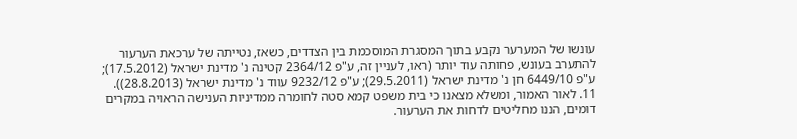עונשו של המערער נקבע בתוך המסגרת המוסכמת בין הצדדים, כשאז, נטייתה של ערכאת הערעור להתערב בעונש, פחותה עוד יותר (ראו, לעניין זה, ע"פ 2364/12 קטינה נ' מדינת ישראל (17.5.2012); ע"פ 6449/10 חן נ' מדינת ישראל (29.5.2011); ע"פ 9232/12 עווד נ' מדינת ישראל (28.8.2013)). 11. לאור האמור, ומשלא מצאנו כי בית משפט קמא סטה לחומרה ממדיניות הענישה הראויה במקרים דומים, הננו מחליטים לדחות את הערעור.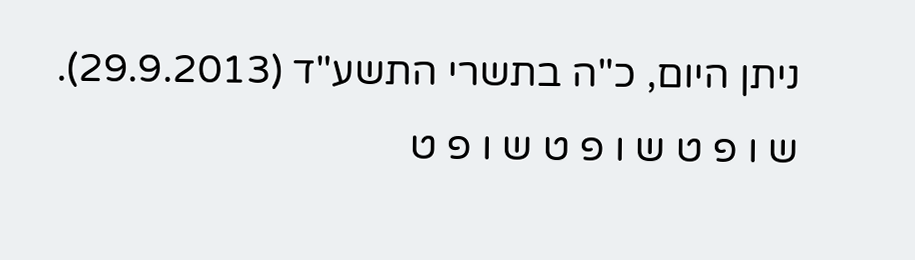ניתן היום, כ"ה בתשרי התשע"ד (29.9.2013). ש ו פ ט ש ו פ ט ש ו פ ט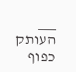___ העותק כפוף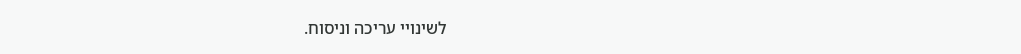לשינויי עריכה וניסוח.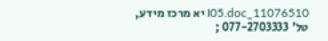11076510_I05.doc יא מרכז מידע, טל' 077-2703333 ;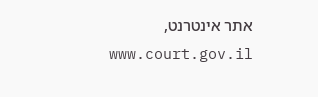אתר אינטרנט, www.court.gov.il